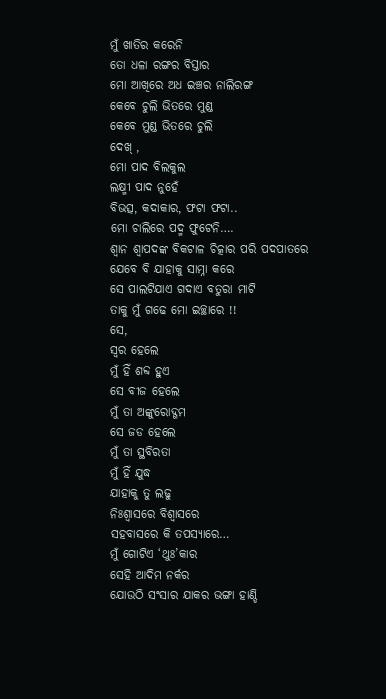ମୁଁ ଖାତିର କରେନି
ତୋ ଧଳା ରଙ୍ଗର ବିସ୍ତାର
ମୋ ଆଖିରେ ଅଧ ଇଞ୍ଚର ନାଲିରଙ୍ଗ
କେବେ ଚୁଲି ଭିତରେ ମୁଣ୍ଡ
କେବେ ମୁଣ୍ଡ ଭିତରେ ଚୁଲି
ଦେଖ୍ ,
ମୋ ପାଦ ବିଲକୁଲ
ଲକ୍ଷ୍ମୀ ପାଦ ନୁହେଁ
ବିଭତ୍ସ, କଦାକାର, ଫଟା ଫଟା..
ମୋ ଚାଲିରେ ପଦ୍ମ ଫୁଟେନି….
ଶ୍ୱାନ ଶ୍ୱାପଦଙ୍କ ବିକଟାଳ ଚିତ୍କାର ପରି ପଦପାତରେ
ଯେବେ ବି ଯାହାକୁ ସାମ୍ନା କରେ
ସେ ପାଲଟିଯାଏ ଗଦାଏ ବତୁରା ମାଟି
ତାକୁ ମୁଁ ଗଢେ ମୋ ଇଚ୍ଛାରେ !!
ସେ,
ସ୍ୱର ହେଲେ
ମୁଁ ହିଁ ଶବ୍ଦ ହୁଏ
ସେ ବୀଜ ହେଲେ
ମୁଁ ତା ଅଙ୍କୁରୋଦ୍ଗମ
ସେ ଜଡ ହେଲେ
ମୁଁ ତା ସ୍ଥବିରତା
ମୁଁ ହିଁ ଯୁଦ୍ଧ
ଯାହାକୁ ତୁ ଲଢୁ
ନିଃଶ୍ୱାସରେ ବିଶ୍ୱାସରେ
ସହବାସରେ କି ତପସ୍ୟାରେ…
ମୁଁ ଗୋଟିଏ ‘ଥୁଃ’କାର
ସେହି ଆଦିମ ନର୍କର
ଯୋଉଠି ସଂସାର ଯାକର ଭଙ୍ଗା ହାଣ୍ଡି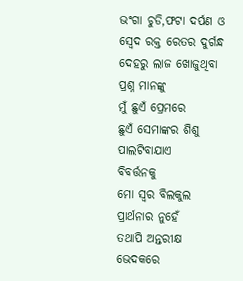ଭଂଗା ଚୁଡି,ଫଟା ଦର୍ପଣ ଓ
ସ୍ୱେଦ ରକ୍ତ ରେତର ଦୁର୍ଗନ୍ଧ
ଦେହରୁ ଲାଜ ଖୋଜୁଥିବା ପ୍ରଶ୍ନ ମାନଙ୍କୁ
ମୁଁ ଛୁଏଁ ପ୍ରେମରେ
ଛୁଏଁ ସେମାଙ୍କର ଶିଶୁ ପାଲଟିବାଯାଏ
ବିବର୍ତ୍ତନକୁ
ମୋ ସ୍ୱର ବିଲକୁଲ ପ୍ରାର୍ଥନାର ନୁହେଁ
ତଥାପି ଅନ୍ତରୀକ୍ଷ ଭେଦକରେ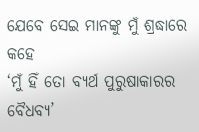ଯେବେ ସେଇ ମାନଙ୍କୁ ମୁଁ ଶ୍ରଦ୍ଧାରେ କହେ
‘ମୁଁ ହିଁ ତୋ ବ୍ୟର୍ଥ ପୁରୁଷାକାରର ବୈଧବ୍ୟ’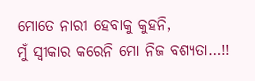ମୋତେ ନାରୀ ହେବାକୁ କୁହନି,
ମୁଁ ସ୍ୱୀକାର କରେନି ମୋ ନିଜ ବଶ୍ୟତା…!!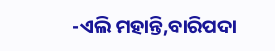-ଏଲି ମହାନ୍ତି,ବାରିପଦା